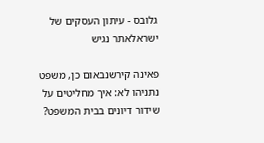גלובס - עיתון העסקים של ישראלאתר נגיש

פאינה קירשנבאום כן, משפט נתניהו לא: איך מחליטים על שידור דיונים בבית המשפט?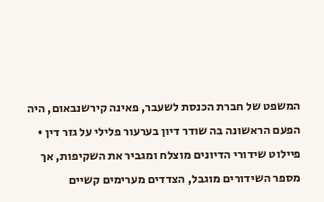המשפט של חברת הכנסת לשעבר, פאינה קירשנבאום, היה הפעם הראשונה בה שודר דיון בערעור פלילי על גזר דין • פיילוט שידורי הדיונים מוצלח ומגביר את השקיפות, אך מספר השידורים מוגבל, הצדדים מערימים קשיים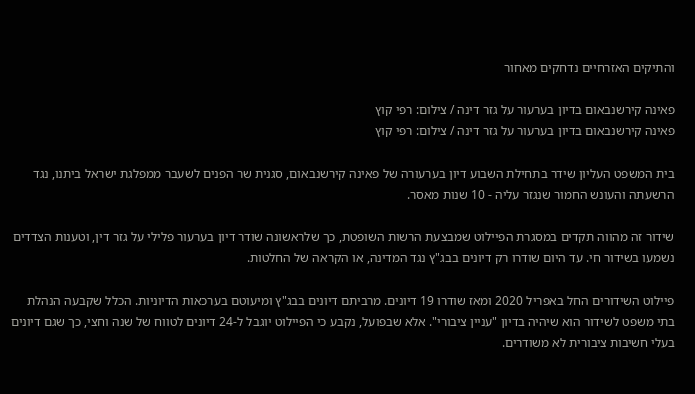והתיקים האזרחיים נדחקים מאחור

פאינה קירשנבאום בדיון בערעור על גזר דינה / צילום: רפי קוץ
פאינה קירשנבאום בדיון בערעור על גזר דינה / צילום: רפי קוץ

בית המשפט העליון שידר בתחילת השבוע דיון בערעורה של פאינה קירשנבאום, סגנית שר הפנים לשעבר ממפלגת ישראל ביתנו, נגד הרשעתה והעונש החמור שנגזר עליה - 10 שנות מאסר.

שידור זה מהווה תקדים במסגרת הפיילוט שמבצעת הרשות השופטת, כך שלראשונה שודר דיון בערעור פלילי על גזר דין, וטענות הצדדים נשמעו בשידור חי. עד היום שודרו רק דיונים בבג"ץ נגד המדינה, או הקראה של החלטות.

פיילוט השידורים החל באפריל 2020 ומאז שודרו 19 דיונים. מרביתם דיונים בבג"ץ ומיעוטם בערכאות הדיוניות. הכלל שקבעה הנהלת בתי משפט לשידור הוא שיהיה בדיון "עניין ציבורי". אלא שבפועל, נקבע כי הפיילוט יוגבל ל-24 דיונים לטווח של שנה וחצי, כך שגם דיונים בעלי חשיבות ציבורית לא משודרים.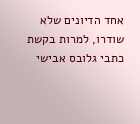אחד הדיונים שלא שודרו, למרות בקשת כתבי גלובס אבישי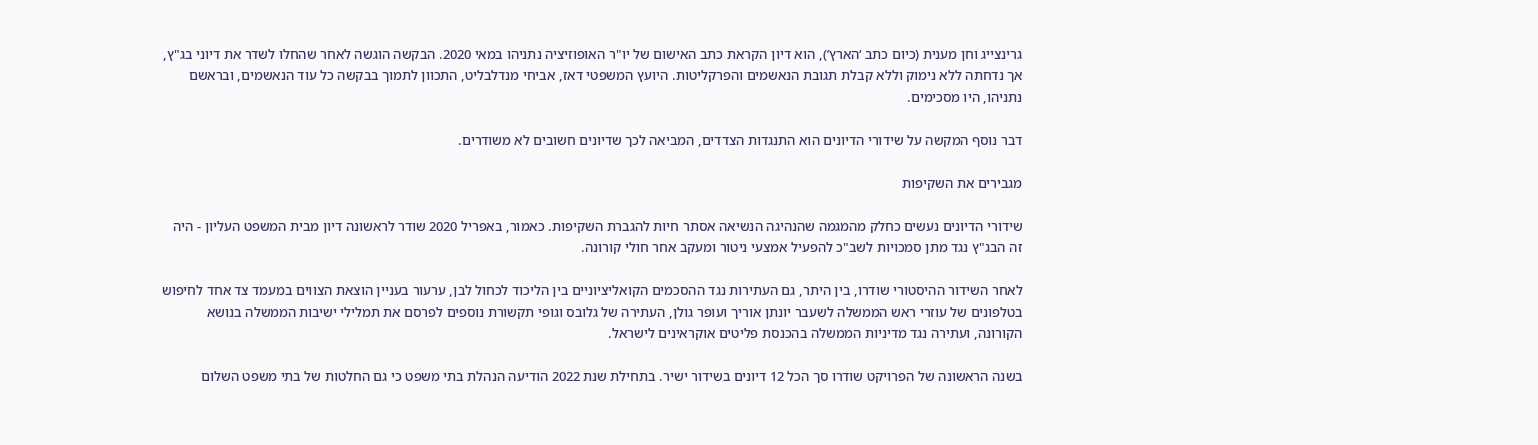גרינצייג וחן מענית (כיום כתב ‘הארץ’), הוא דיון הקראת כתב האישום של יו"ר האופוזיציה נתניהו במאי 2020. הבקשה הוגשה לאחר שהחלו לשדר את דיוני בג"ץ, אך נדחתה ללא נימוק וללא קבלת תגובת הנאשמים והפרקליטות. היועץ המשפטי דאז, אביחי מנדלבליט, התכוון לתמוך בבקשה כל עוד הנאשמים, ובראשם נתניהו, היו מסכימים.

דבר נוסף המקשה על שידורי הדיונים הוא התנגדות הצדדים, המביאה לכך שדיונים חשובים לא משודרים.

מגבירים את השקיפות

שידורי הדיונים נעשים כחלק מהמגמה שהנהיגה הנשיאה אסתר חיות להגברת השקיפות. כאמור, באפריל 2020 שודר לראשונה דיון מבית המשפט העליון - היה זה הבג"ץ נגד מתן סמכויות לשב"כ להפעיל אמצעי ניטור ומעקב אחר חולי קורונה.

לאחר השידור ההיסטורי שודרו, בין היתר, גם העתירות נגד ההסכמים הקואליציוניים בין הליכוד לכחול לבן, ערעור בעניין הוצאת הצווים במעמד צד אחד לחיפוש בטלפונים של עוזרי ראש הממשלה לשעבר יונתן אוריך ועופר גולן, העתירה של גלובס וגופי תקשורת נוספים לפרסם את תמלילי ישיבות הממשלה בנושא הקורונה, ועתירה נגד מדיניות הממשלה בהכנסת פליטים אוקראינים לישראל.

בשנה הראשונה של הפרויקט שודרו סך הכל 12 דיונים בשידור ישיר. בתחילת שנת 2022 הודיעה הנהלת בתי משפט כי גם החלטות של בתי משפט השלום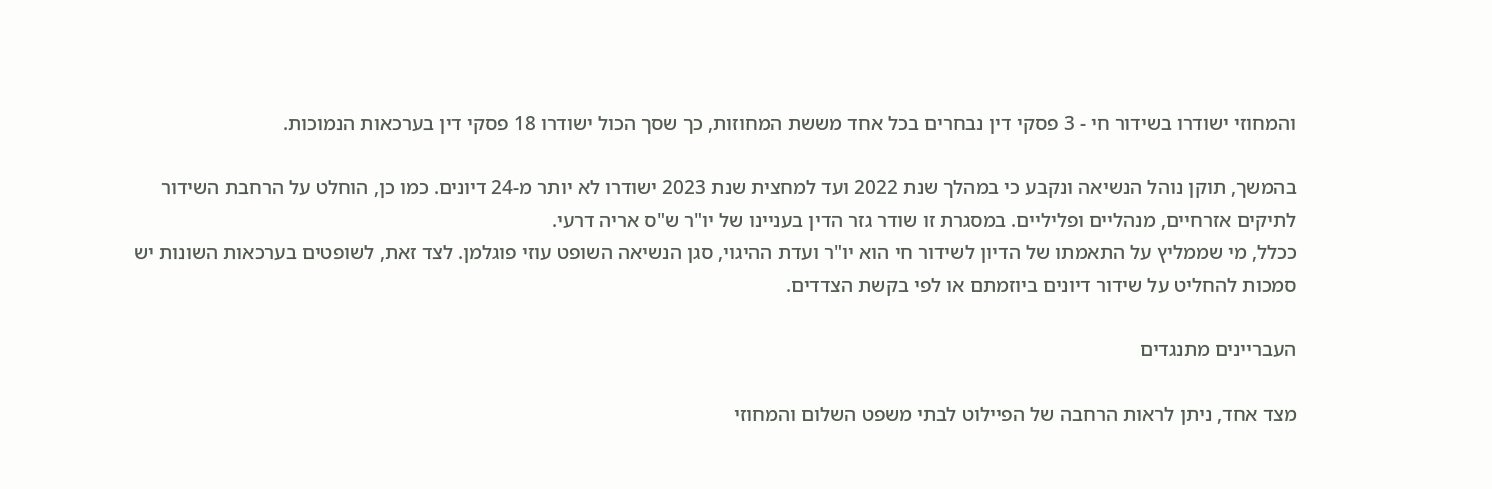והמחוזי ישודרו בשידור חי - 3 פסקי דין נבחרים בכל אחד מששת המחוזות, כך שסך הכול ישודרו 18 פסקי דין בערכאות הנמוכות.

בהמשך, תוקן נוהל הנשיאה ונקבע כי במהלך שנת 2022 ועד למחצית שנת 2023 ישודרו לא יותר מ-24 דיונים. כמו כן, הוחלט על הרחבת השידור לתיקים אזרחיים, מנהליים ופליליים. במסגרת זו שודר גזר הדין בעניינו של יו"ר ש"ס אריה דרעי.
ככלל, מי שממליץ על התאמתו של הדיון לשידור חי הוא יו"ר ועדת ההיגוי, סגן הנשיאה השופט עוזי פוגלמן. לצד זאת, לשופטים בערכאות השונות יש סמכות להחליט על שידור דיונים ביוזמתם או לפי בקשת הצדדים.

העבריינים מתנגדים

מצד אחד, ניתן לראות הרחבה של הפיילוט לבתי משפט השלום והמחוזי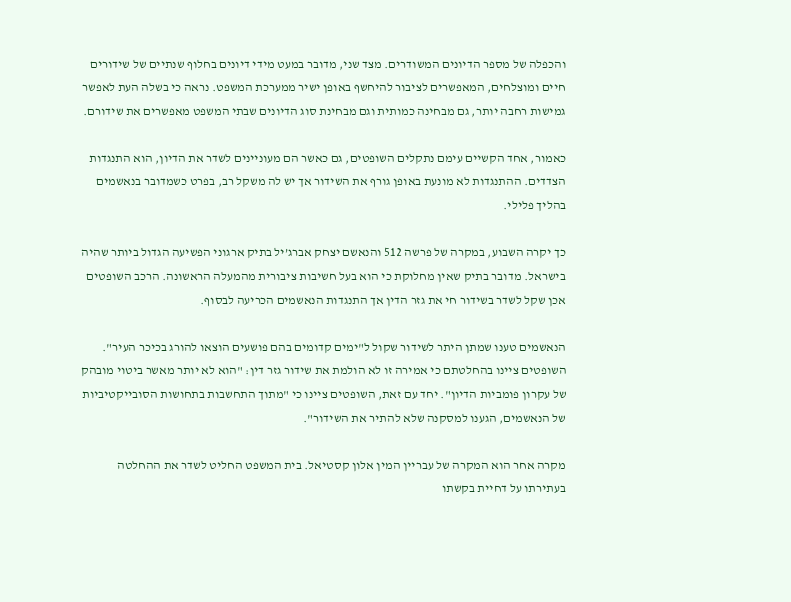והכפלה של מספר הדיונים המשודרים. מצד שני, מדובר במעט מידי דיונים בחלוף שנתיים של שידורים חיים ומוצלחים, המאפשרים לציבור להיחשף באופן ישיר ממערכת המשפט. נראה כי בשלה העת לאפשר גמישות רחבה יותר, גם מבחינה כמותית וגם מבחינת סוג הדיונים שבתי המשפט מאפשרים את שידורם.

כאמור, אחד הקשיים עימם נתקלים השופטים, גם כאשר הם מעוניינים לשדר את הדיון, הוא התנגדות הצדדים. ההתנגדות לא מונעת באופן גורף את השידור אך יש לה משקל רב, בפרט כשמדובר בנאשמים בהליך פלילי.

כך יקרה השבוע, במקרה של פרשה 512 והנאשם יצחק אברג’יל בתיק ארגוני הפשיעה הגדול ביותר שהיה בישראל. מדובר בתיק שאין מחלוקת כי הוא בעל חשיבות ציבורית מהמעלה הראשונה. הרכב השופטים אכן שקל לשדר בשידור חי את גזר הדין אך התנגדות הנאשמים הכריעה לבסוף.

הנאשמים טענו שמתן היתר לשידור שקול ל"ימים קדומים בהם פושעים הוצאו להורג בכיכר העיר". השופטים ציינו בהחלטתם כי אמירה זו לא הולמת את שידור גזר דין: "הוא לא יותר מאשר ביטוי מובהק של עקרון פומביות הדיון". יחד עם זאת, השופטים ציינו כי "מתוך התחשבות בתחושות הסובייקטיביות של הנאשמים, הגענו למסקנה שלא להתיר את השידור".

מקרה אחר הוא המקרה של עבריין המין אלון קסטיאל. בית המשפט החליט לשדר את ההחלטה בעתירתו על דחיית בקשתו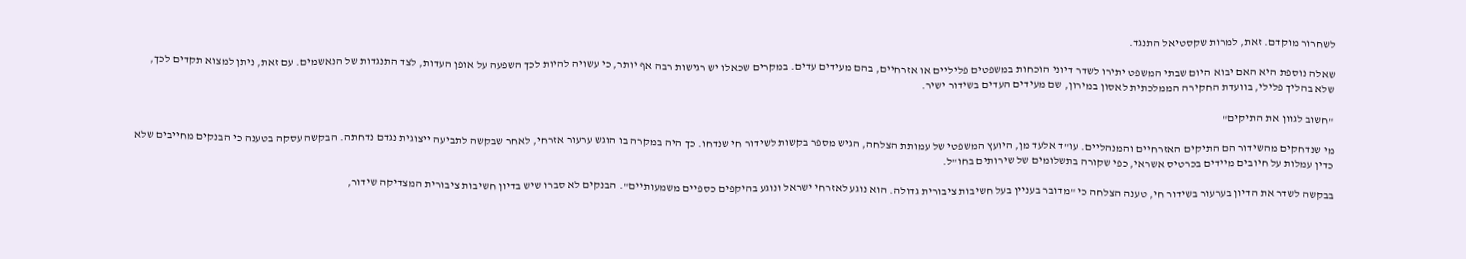לשחרור מוקדם. זאת, למרות שקסטיאל התנגד.

שאלה נוספת היא האם יבוא היום שבתי המשפט יתירו לשדר דיוני הוכחות במשפטים פליליים או אזרחיים, בהם מעידים עדים. במקרים שכאלו יש רגישות רבה אף יותר, כי עשויה להיות לכך השפעה על אופן העדות, לצד התנגדות של הנאשמים. עם זאת, ניתן למצוא תקדים לכך, שלא בהליך פלילי, בוועדת החקירה הממלכתית לאסון במירון, שם מעידים העדים בשידור ישיר.

"חשוב לגוון את התיקים"

מי שנדחקים מהשידור הם התיקים האזרחיים והמנהליים. עו"ד אלעד מן, היועץ המשפטי של עמותת הצלחה, הגיש מספר בקשות לשידור חי שנדחו. כך היה במקרה בו הוגש ערעור אזרחי, לאחר שבקשה לתביעה ייצוגית נגדם נדחתה. הבקשה עסקה בטענה כי הבנקים מחייבים שלא כדין עמלות על חיובים מיידים בכרטיס אשראי, כפי שקורה בתשלומים של שירותים בחו"ל.

בבקשה לשדר את הדיון בערעור בשידור חי, טענה הצלחה כי "מדובר בעניין בעל חשיבות ציבורית גדולה. הוא נוגע לאזרחי ישראל ונוגע בהיקפים כספיים משמעותיים". הבנקים לא סברו שיש בדיון חשיבות ציבורית המצדיקה שידור,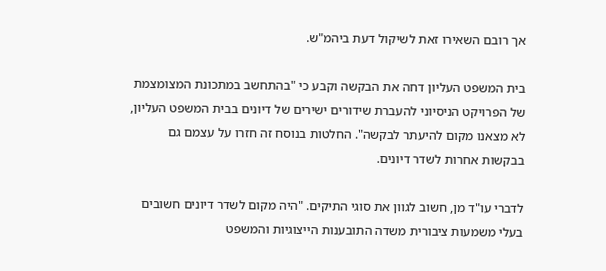אך רובם השאירו זאת לשיקול דעת ביהמ"ש.

בית המשפט העליון דחה את הבקשה וקבע כי "בהתחשב במתכונת המצומצמת של הפרויקט הניסיוני להעברת שידורים ישירים של דיונים בבית המשפט העליון, לא מצאנו מקום להיעתר לבקשה". החלטות בנוסח זה חזרו על עצמם גם בבקשות אחרות לשדר דיונים.

לדברי עו"ד מן, חשוב לגוון את סוגי התיקים. "היה מקום לשדר דיונים חשובים בעלי משמעות ציבורית משדה התובענות הייצוגיות והמשפט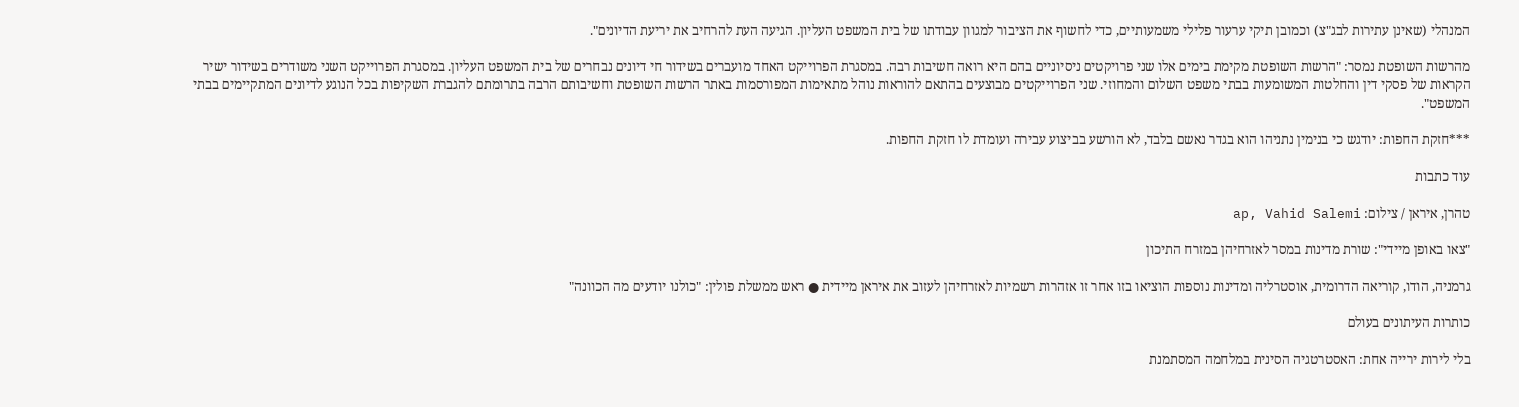המנהלי (שאינן עתירות לבג"צ) וכמובן תיקי ערעור פלילי משמעותיים, כדי לחשוף את הציבור למגוון עבודתו של בית המשפט העליון. הגיעה העת להרחיב את יריעת הדיונים".

מהרשות השופטת נמסר: "הרשות השופטת מקימת בימים אלו שני פרויקטים ניסיוניים בהם היא רואה חשיבות רבה. במסגרת הפרוייקט האחד מועברים בשידור חי דיונים נבחרים של בית המשפט העליון. במסגרת הפרוייקט השני משודרים בשידור ישיר הקראות של פסקי דין והחלטות המשומעות בבתי משפט השלום והמחוזי. שני הפרוייקטים מבוצעים בהתאם להוראות נוהל מתאימות המפורסמות באתר הרשות השופטת וחשיבותם הרבה בתרומתם להגברת השקיפות בכל הנוגע לדיונים המתקיימים בבתי המשפט".

***חזקת החפות: יודגש כי בנימין נתניהו הוא בגדר נאשם בלבד, לא הורשע בביצוע עבירה ועומדת לו חזקת החפות.

עוד כתבות

טהרן, איראן / צילום: ap, Vahid Salemi

"צאו באופן מיידי": שורת מדינות במסר לאזרחיהן במזרח התיכון

גרמניה, הודו, קוריאה הדרומית, אוסטרליה ומדינות נוספות הוציאו בזו אחר זו אזהרות רשמיות לאזרחיהן לעזוב את איראן מיידית ● ראש ממשלת פולין: "כולנו יודעים מה הכוונה"

כותרות העיתונים בעולם

בלי לירות ירייה אחת: האסטרטגיה הסינית במלחמה המסתמנת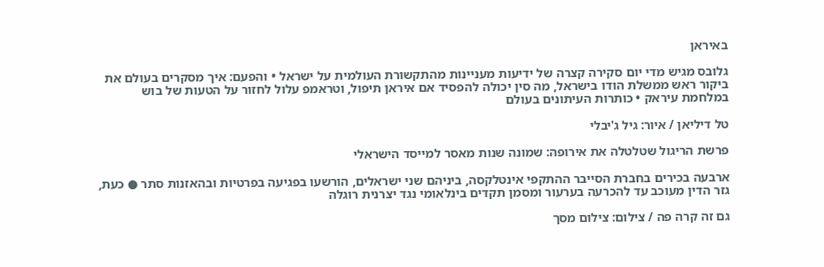באיראן

גלובס מגיש מדי יום סקירה קצרה של ידיעות מעניינות מהתקשורת העולמית על ישראל • והפעם: איך מסקרים בעולם את ביקור ראש ממשלת הודו בישראל, מה סין יכולה להפסיד אם איראן תיפול, וטראמפ עלול לחזור על הטעות של בוש במלחמת עיראק • כותרות העיתונים בעולם

טל דיליאן / איור: גיל ג'יבלי

פרשת הריגול שטלטלה את אירופה: שמונה שנות מאסר למייסד הישראלי

ארבעה בכירים בחברת הסייבר ההתקפי אינטלקסה, ביניהם שני ישראלים, הורשעו בפגיעה בפרטיות ובהאזנות סתר ● כעת, גזר הדין מעוכב עד להכרעה בערעור ומסמן תקדים בינלאומי נגד יצרנית רוגלה

גם זה קרה פה / צילום: צילום מסך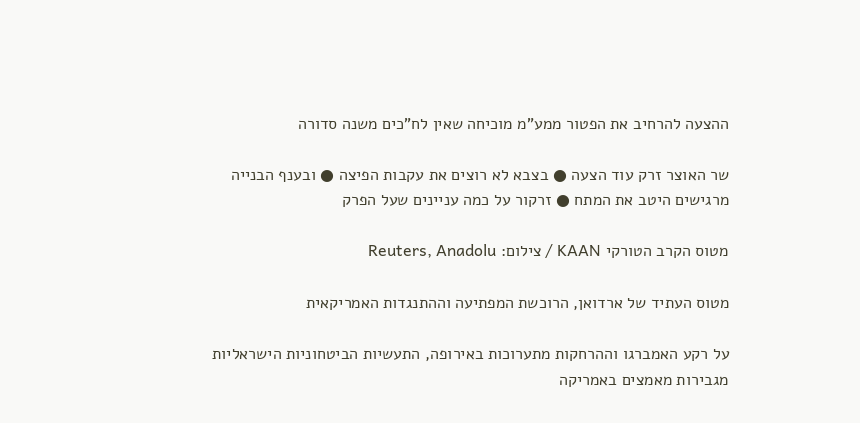ההצעה להרחיב את הפטור ממע"מ מוכיחה שאין לח"כים משנה סדורה

שר האוצר זרק עוד הצעה ● בצבא לא רוצים את עקבות הפיצה ● ובענף הבנייה מרגישים היטב את המתח ● זרקור על כמה עניינים שעל הפרק

מטוס הקרב הטורקי KAAN / צילום: Reuters, Anadolu

מטוס העתיד של ארדואן, הרוכשת המפתיעה וההתנגדות האמריקאית

על רקע האמברגו וההרחקות מתערוכות באירופה, התעשיות הביטחוניות הישראליות מגבירות מאמצים באמריקה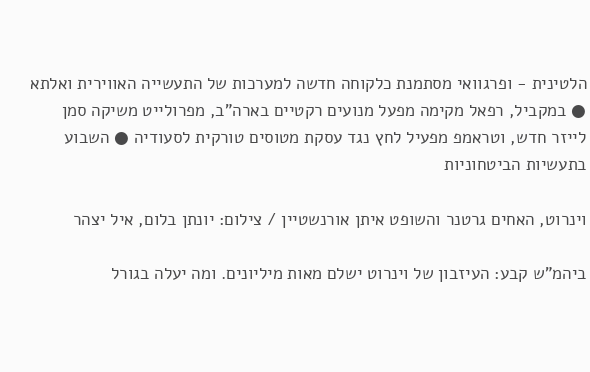הלטינית - ופרגוואי מסתמנת כלקוחה חדשה למערכות של התעשייה האווירית ואלתא ● במקביל, רפאל מקימה מפעל מנועים רקטיים בארה"ב, מפרולייט משיקה סמן לייזר חדש, וטראמפ מפעיל לחץ נגד עסקת מטוסים טורקית לסעודיה ● השבוע בתעשיות הביטחוניות

וינרוט, האחים גרטנר והשופט איתן אורנשטיין / צילום: יונתן בלום, איל יצהר

ביהמ"ש קבע: העיזבון של וינרוט ישלם מאות מיליונים. ומה יעלה בגורל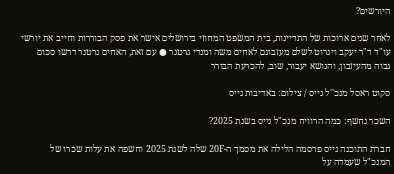היורשים?

לאחר שנים ארוכות של התדיינות, בית המשפט המחוזי בירושלים אישר את פסק הבוררות וחייב את יורשי עו"ד ד"ר יעקב וינרוט לשלם מעזבונם לאחים משה ומנדי גרטנר ● עם זאת, האחים גרטנר דרשו סכום גבוה מהעיזבון, והנושא יעבור, שוב, להכרעת הבורר

סקוט ראסל מנכ''ל נייס / צילום: באדיבות נייס

השכר נחשף: כמה הרוויח מנכ"ל נייס בשנת 2025?

חברת התוכנה נייס פרסמה הלילה את מסמך ה-20F שלה לשנת 2025 וחשפה את עלות שכרו של המנכ"ל שעמדה על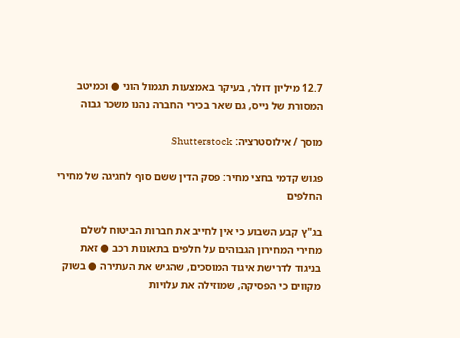12.7 מיליון דולר, בעיקר באמצעות תגמול הוני ● וכמיטב המסורת של נייס, גם שאר בכירי החברה נהנו משכר גבוה

מוסך / אילוסטרציה: Shutterstock

פגוש קדמי בחצי מחיר: פסק הדין ששם סוף לחגיגה של מחירי החלפים

בג"ץ קבע השבוע כי אין לחייב את חברות הביטוח לשלם מחירי המחירון הגבוהים על חלפים בתאונות רכב ● זאת בניגוד לדרישת איגוד המוסכים, שהגיש את העתירה ● בשוק מקווים כי הפסיקה, שמוזילה את עלויות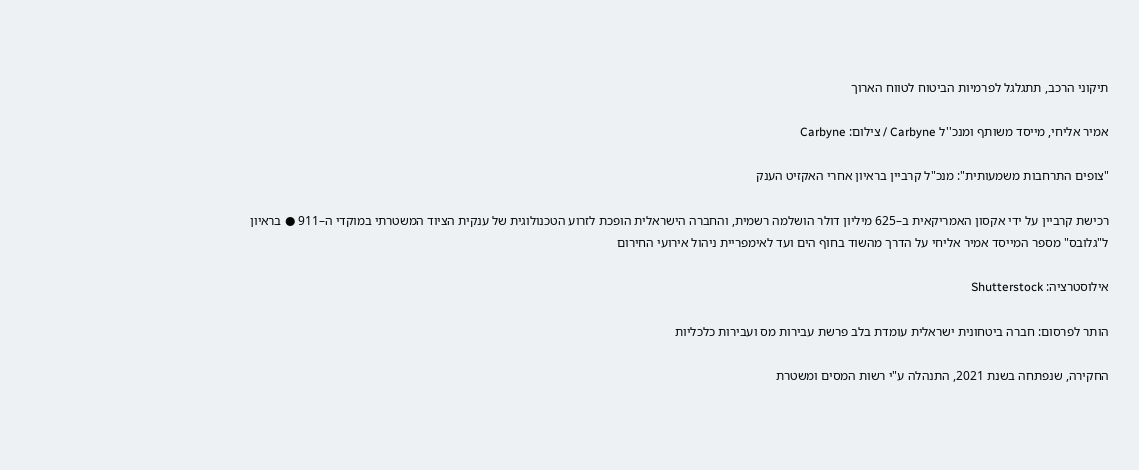תיקוני הרכב, תתגלגל לפרמיות הביטוח לטווח הארוך

אמיר אליחי, מייסד משותף ומנכ''ל Carbyne / צילום: Carbyne

"צופים התרחבות משמעותית": מנכ"ל קרביין בראיון אחרי האקזיט הענק

רכישת קרביין על ידי אקסון האמריקאית ב–625 מיליון דולר הושלמה רשמית, והחברה הישראלית הופכת לזרוע הטכנולוגית של ענקית הציוד המשטרתי במוקדי ה–911 ● בראיון ל"גלובס" מספר המייסד אמיר אליחי על הדרך מהשוד בחוף הים ועד לאימפריית ניהול אירועי החירום

אילוסטרציה: Shutterstock

הותר לפרסום: חברה ביטחונית ישראלית עומדת בלב פרשת עבירות מס ועבירות כלכליות

החקירה, שנפתחה בשנת 2021, התנהלה ע"י רשות המסים ומשטרת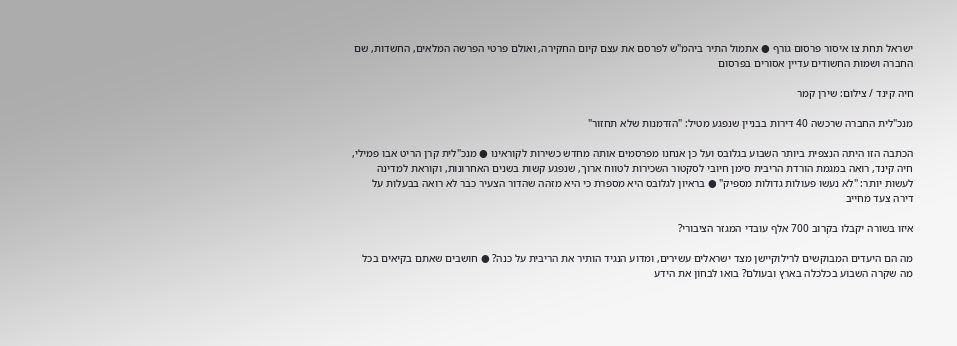ישראל תחת צו איסור פרסום גורף ● אתמול התיר ביהמ"ש לפרסם את עצם קיום החקירה, ואולם פרטי הפרשה המלאים, החשדות, שם החברה ושמות החשודים עדיין אסורים בפרסום

חיה קינד / צילום: שירן קמר

מנכ"לית החברה שרכשה 40 דירות בבניין שנפגע מטיל: "הזדמנות שלא תחזור"

הכתבה הזו היתה הנצפית ביותר השבוע בגלובס ועל כן אנחנו מפרסמים אותה מחדש כשירות לקוראינו ● מנכ"לית קרן הריט אבו פמילי, חיה קינד, רואה במגמת הורדת הריבית סימן חיובי לסקטור השכירות לטווח ארוך, שנפגע קשות בשנים האחרונות, וקוראת למדינה לעשות יותר: "לא נעשו פעולות גדולות מספיק" ● בראיון לגלובס היא מספרת כי היא מזהה שהדור הצעיר כבר לא רואה בבעלות על דירה צעד מחייב

איזו בשורה יקבלו בקרוב 700 אלף עובדי המגזר הציבורי?

מה הם היעדים המבוקשים לרילוקיישן מצד ישראלים עשירים, ומדוע הנגיד הותיר את הריבית על כנה? ● חושבים שאתם בקיאים בכל מה שקרה השבוע בכלכלה בארץ ובעולם? בואו לבחון את הידע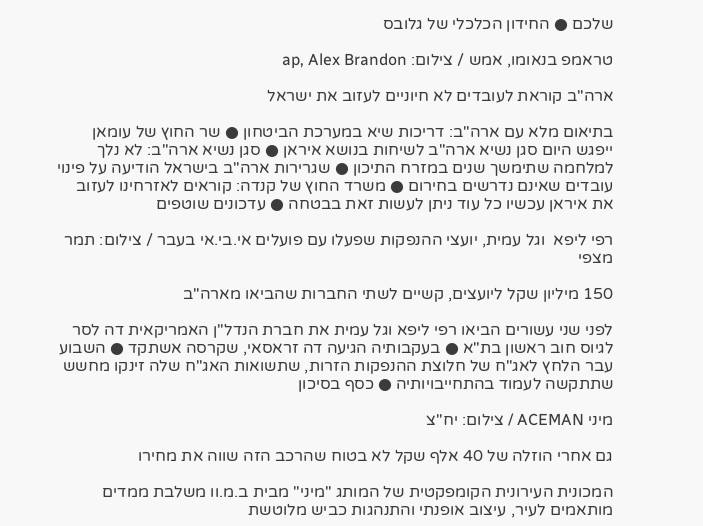שלכם ● החידון הכלכלי של גלובס

טראמפ בנאומו, אמש / צילום: ap, Alex Brandon

ארה"ב קוראת לעובדים לא חיוניים לעזוב את ישראל

בתיאום מלא עם ארה"ב: דריכות שיא במערכת הביטחון ● שר החוץ של עומאן ייפגש היום סגן נשיא ארה"ב לשיחות בנושא איראן ● סגן נשיא ארה"ב: לא נלך למלחמה שתימשך שנים במזרח התיכון ● שגרירות ארה"ב בישראל הודיעה על פינוי עובדים שאינם נדרשים בחירום ● משרד החוץ של קנדה: קוראים לאזרחינו לעזוב את איראן עכשיו כל עוד ניתן לעשות זאת בבטחה ● עדכונים שוטפים

רפי ליפא  וגל עמית, יועצי ההנפקות שפעלו עם פועלים אי.בי.אי בעבר / צילום: תמר מצפי

150 מיליון שקל ליועצים, קשיים לשתי החברות שהביאו מארה"ב

לפני שני עשורים הביאו רפי ליפא וגל עמית את חברת הנדל"ן האמריקאית דה לסר לגיוס חוב ראשון בת"א ● בעקבותיה הגיעה דה זראסאי, שקרסה אשתקד ● השבוע עבר הלחץ לאג"ח של חלוצת ההנפקות הזרות, שתשואות האג"ח שלה זינקו מחשש שתתקשה לעמוד בהתחייבויותיה ● כסף בסיכון

מיני ACEMAN / צילום: יח''צ

גם אחרי הוזלה של 40 אלף שקל לא בטוח שהרכב הזה שווה את מחירו

המכונית העירונית הקומפקטית של המותג "מיני" מבית ב.מ.וו משלבת ממדים מותאמים לעיר, עיצוב אופנתי והתנהגות כביש מלוטשת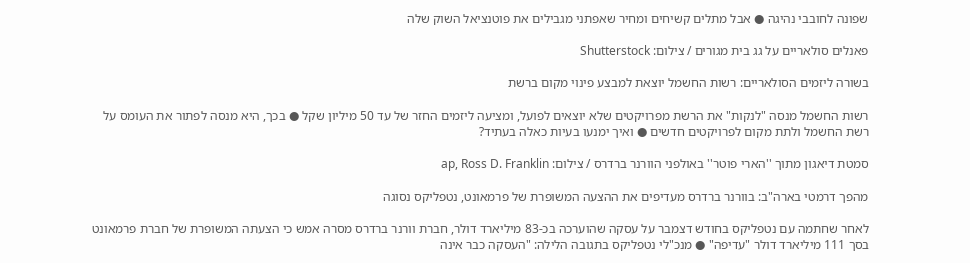שפונה לחובבי נהיגה ● אבל מתלים קשיחים ומחיר שאפתני מגבילים את פוטנציאל השוק שלה

פאנלים סולאריים על גג בית מגורים / צילום: Shutterstock

בשורה ליזמים הסולאריים: רשות החשמל יוצאת למבצע פינוי מקום ברשת

רשות החשמל מנסה "לנקות" את הרשת מפרויקטים שלא יוצאים לפועל, ומציעה ליזמים החזר של עד 50 מיליון שקל ● בכך, היא מנסה לפתור את העומס על רשת החשמל ולתת מקום לפרויקטים חדשים ● ואיך ימנעו בעיות כאלה בעתיד?

סמטת דיאגון מתוך ''הארי פוטר'' באולפני הוורנר ברדרס / צילום: ap, Ross D. Franklin

מהפך דרמטי בארה"ב: בוורנר ברדרס מעדיפים את ההצעה המשופרת של פרמאונט, נטפליקס נסוגה

לאחר שחתמה עם נטפליקס בחודש דצמבר על עסקה שהוערכה בכ-83 מיליארד דולר, חברת וורנר ברדרס מסרה אמש כי הצעתה המשופרת של חברת פרמאונט בסך 111 מיליארד דולר "עדיפה" ● מנכ"לי נטפליקס בתגובה הלילה: "העסקה כבר אינה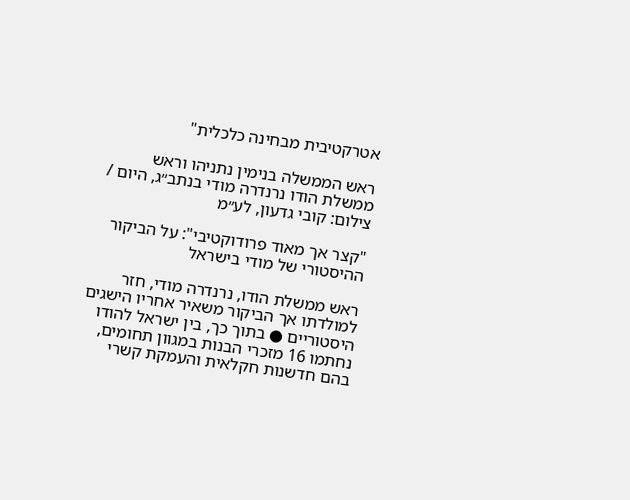אטרקטיבית מבחינה כלכלית"

ראש הממשלה בנימין נתניהו וראש ממשלת הודו נרנדרה מודי בנתב״ג, היום / צילום: קובי גדעון, לע״מ

"קצר אך מאוד פרודוקטיבי": על הביקור ההיסטורי של מודי בישראל

ראש ממשלת הודו, נרנדרה מודי, חזר למולדתו אך הביקור משאיר אחריו הישגים היסטוריים ● בתוך כך, בין ישראל להודו נחתמו 16 מזכרי הבנות במגוון תחומים, בהם חדשנות חקלאית והעמקת קשרי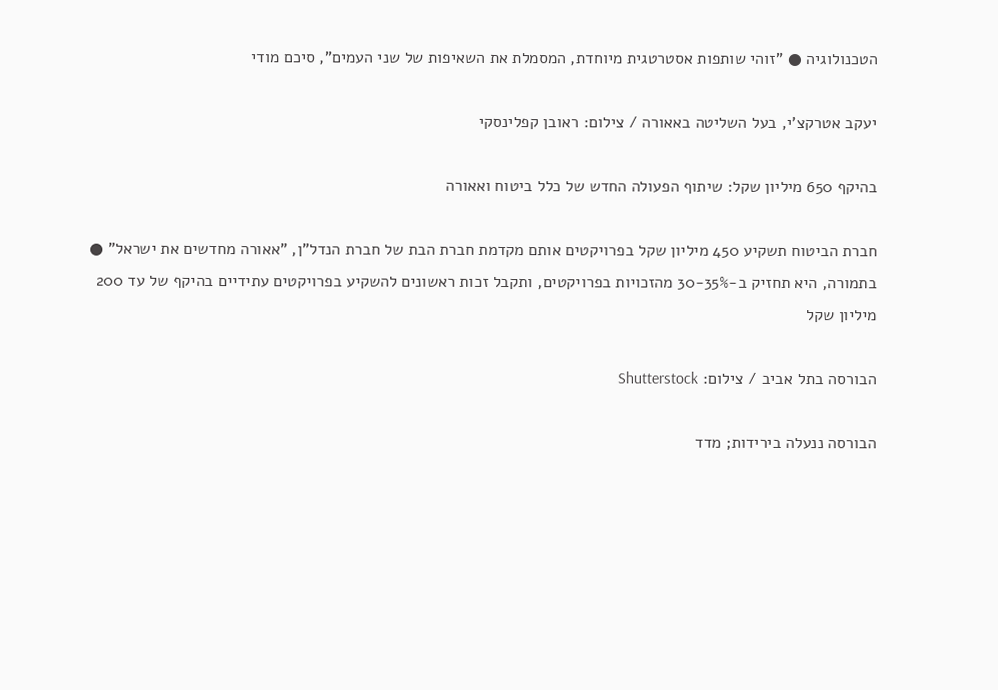הטכנולוגיה ● "זוהי שותפות אסטרטגית מיוחדת, המסמלת את השאיפות של שני העמים", סיכם מודי

יעקב אטרקצ'י, בעל השליטה באאורה / צילום: ראובן קפלינסקי

בהיקף 650 מיליון שקל: שיתוף הפעולה החדש של כלל ביטוח ואאורה

חברת הביטוח תשקיע 450 מיליון שקל בפרויקטים אותם מקדמת חברת הבת של חברת הנדל"ן, "אאורה מחדשים את ישראל" ● בתמורה, היא תחזיק ב-30-35% מהזכויות בפרויקטים, ותקבל זכות ראשונים להשקיע בפרויקטים עתידיים בהיקף של עד 200 מיליון שקל

הבורסה בתל אביב / צילום: Shutterstock

הבורסה ננעלה בירידות; מדד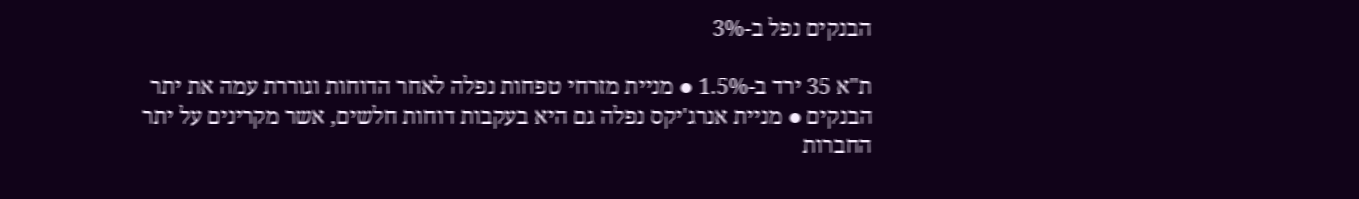הבנקים נפל ב-3%

ת"א 35 ירד ב-1.5% ● מניית מזרחי טפחות נפלה לאחר הדוחות וגוררת עמה את יתר הבנקים ● מניית אנרג'יקס נפלה גם היא בעקבות דוחות חלשים, אשר מקרינים על יתר החברות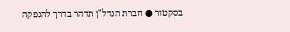בסקטור ● חברת הנדל"ן תדהר בדרך להנפקה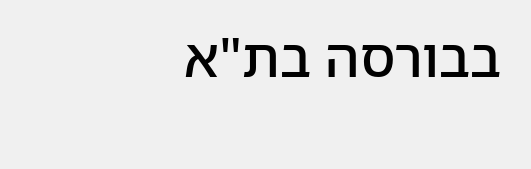בבורסה בת"א